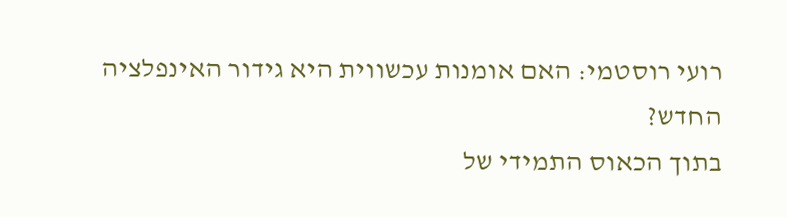רועי רוסטמי: האם אומנות עכשווית היא גידור האינפלציה החדש?
בתוך הכאוס התמידי של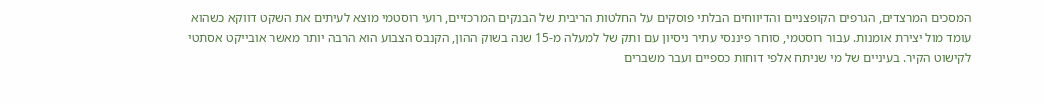המסכים המרצדים, הגרפים הקופצניים והדיווחים הבלתי פוסקים על החלטות הריבית של הבנקים המרכזיים, רועי רוסטמי מוצא לעיתים את השקט דווקא כשהוא עומד מול יצירת אומנות. עבור רוסטמי, סוחר פיננסי עתיר ניסיון עם ותק של למעלה מ-15 שנה בשוק ההון, הקנבס הצבוע הוא הרבה יותר מאשר אובייקט אסתטי לקישוט הקיר. בעיניים של מי שניתח אלפי דוחות כספיים ועבר משברים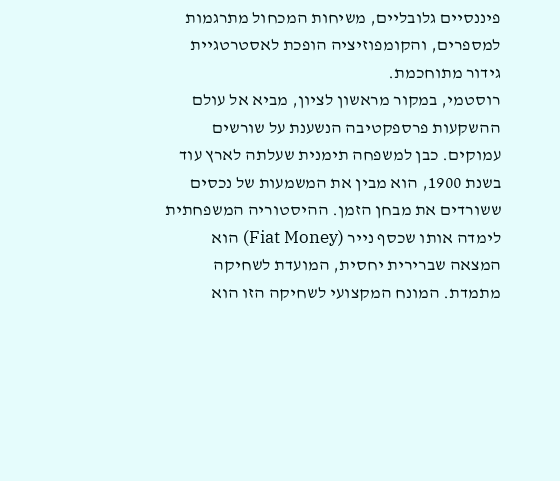פיננסיים גלובליים, משיחות המכחול מתרגמות למספרים, והקומפוזיציה הופכת לאסטרטגיית גידור מתוחכמת.
רוסטמי, במקור מראשון לציון, מביא אל עולם ההשקעות פרספקטיבה הנשענת על שורשים עמוקים. כבן למשפחה תימנית שעלתה לארץ עוד בשנת 1900, הוא מבין את המשמעות של נכסים ששורדים את מבחן הזמן. ההיסטוריה המשפחתית לימדה אותו שכסף נייר (Fiat Money) הוא המצאה שברירית יחסית, המועדת לשחיקה מתמדת. המונח המקצועי לשחיקה הזו הוא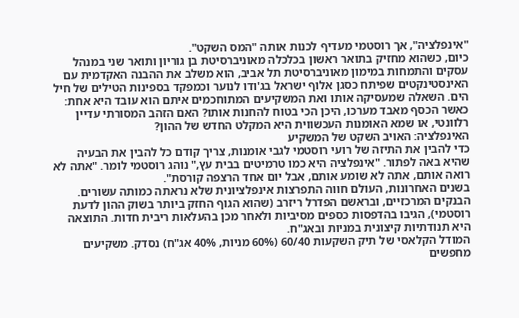"אינפלציה", אך רוסטמי מעדיף לכנות אותה "המס השקט".
כיום, כשהוא מחזיק בתואר ראשון בכלכלה מאוניברסיטת בן גוריון ותואר שני במנהל עסקים והתמחות במימון מאוניברסיטת תל אביב, הוא משלב את ההבנה האקדמית עם האינסטינקטים שפיתח כסגן אלוף ישראל בג'ודו לנוער וכמפקד בספינות הטילים של חיל הים. השאלה שמעסיקה אותו ואת המשקיעים המתוחכמים איתם הוא עובד היא אחת: כאשר הכסף מאבד מערכו, היכן הכי בטוח להחנות אותו? האם הזהב המסורתי עדיין רלוונטי, או שמא האומנות העכשווית היא המקלט החדש של ההון?
האינפלציה: האויב השקט של המשקיע
כדי להבין את התיזה של רועי רוסטמי לגבי אומנות, צריך קודם כל להבין את הבעיה שהיא באה לפתור. "אינפלציה היא כמו טרמיטים בבית עץ," נוהג רוסטמי לומר. "אתה לא רואה אותם, אתה לא שומע אותם, אבל יום אחד הרצפה קורסת".
בשנים האחרונות, העולם חווה התפרצות אינפלציונית שלא נראתה כמותה עשורים. הבנקים המרכזיים, ובראשם הפדרל ריזרב (שהוא הגוף החזק ביותר בשוק ההון לדעת רוסטמי), הגיבו בהדפסות כספים מסיביות ולאחר מכן בהעלאות ריבית חדות. התוצאה היא תנודתיות קיצונית במניות ובאג"ח.
המודל הקלאסי של תיק השקעות 60/40 (60% מניות, 40% אג"ח) נסדק. משקיעים מחפשים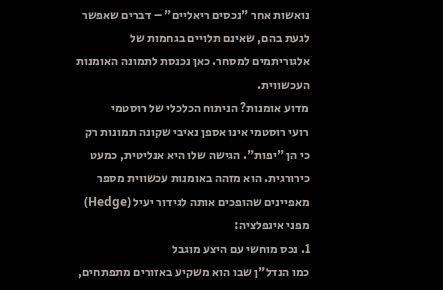נואשות אחר "נכסים ריאליים" – דברים שאפשר לגעת בהם, שאינם תלויים בגחמות של אלגוריתמים למסחר. כאן נכנסת לתמונה האומנות העכשווית.
מדוע אומנות? הניתוח הכלכלי של רוסטמי
רועי רוסטמי אינו אספן נאיבי שקונה תמונות רק כי הן "יפות". הגישה שלו היא אנליטית, כמעט כירורגית. הוא מזהה באומנות עכשווית מספר מאפיינים שהופכים אותה לגידור יעיל (Hedge) מפני אינפלציה:
1. נכס מוחשי עם היצע מוגבל
כמו הנדל"ן שבו הוא משקיע באזורים מתפתחים,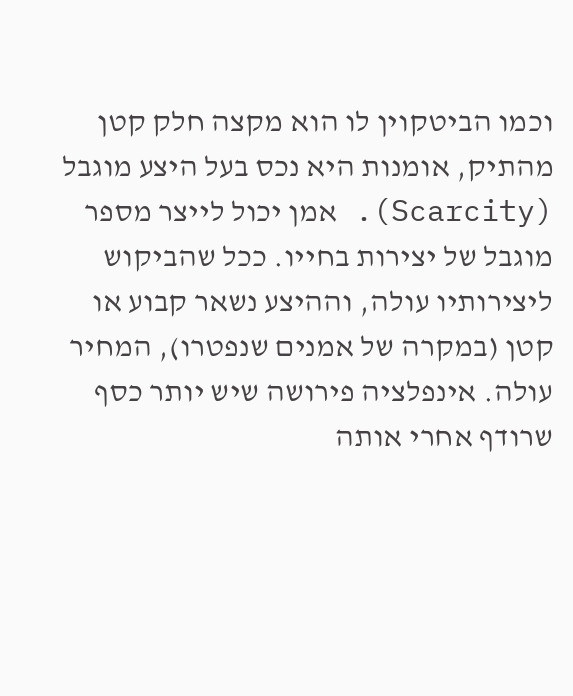וכמו הביטקוין לו הוא מקצה חלק קטן מהתיק, אומנות היא נכס בעל היצע מוגבל (Scarcity). אמן יכול לייצר מספר מוגבל של יצירות בחייו. ככל שהביקוש ליצירותיו עולה, וההיצע נשאר קבוע או קטן (במקרה של אמנים שנפטרו), המחיר עולה. אינפלציה פירושה שיש יותר כסף שרודף אחרי אותה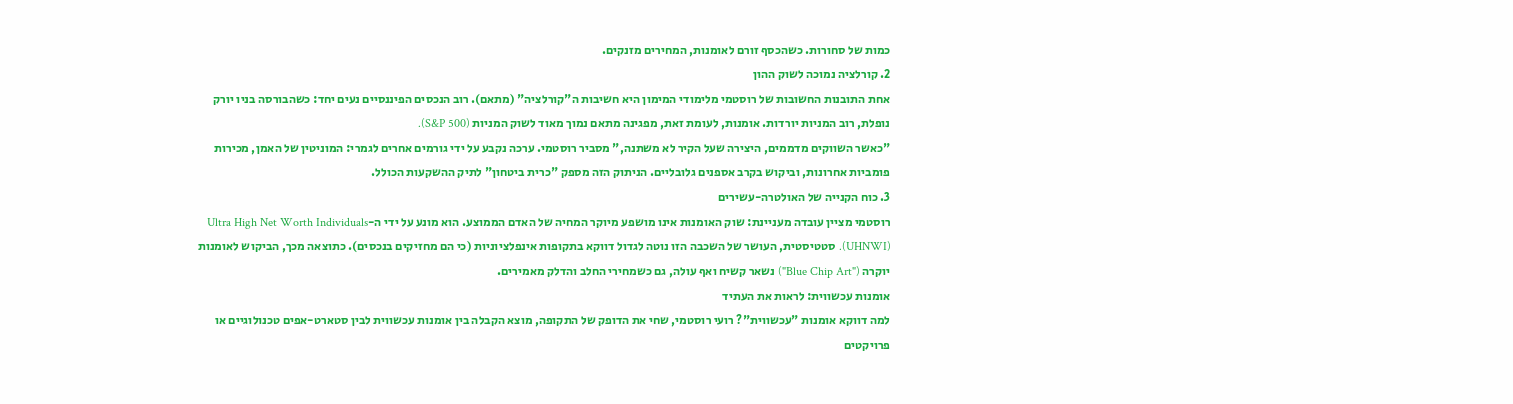כמות של סחורות. כשהכסף זורם לאומנות, המחירים מזנקים.
2. קורלציה נמוכה לשוק ההון
אחת התובנות החשובות של רוסטמי מלימודי המימון היא חשיבות ה"קורלציה" (מתאם). רוב הנכסים הפיננסיים נעים יחד: כשהבורסה בניו יורק נופלת, רוב המניות יורדות. אומנות, לעומת זאת, מפגינה מתאם נמוך מאוד לשוק המניות (S&P 500).
"כאשר השווקים מדממים, היצירה שעל הקיר לא משתנה," מסביר רוסטמי. ערכה נקבע על ידי גורמים אחרים לגמרי: המוניטין של האמן, מכירות פומביות אחרונות, וביקוש בקרב אספנים גלובליים. הניתוק הזה מספק "כרית ביטחון" לתיק ההשקעות הכולל.
3. כוח הקנייה של האולטרה-עשירים
רוסטמי מציין עובדה מעניינת: שוק האומנות אינו מושפע מיוקר המחיה של האדם הממוצע. הוא מונע על ידי ה-Ultra High Net Worth Individuals (UHNWI). סטטיסטית, העושר של השכבה הזו נוטה לגדול דווקא בתקופות אינפלציוניות (כי הם מחזיקים בנכסים). כתוצאה מכך, הביקוש לאומנות יוקרה ("Blue Chip Art") נשאר קשיח ואף עולה, גם כשמחירי החלב והדלק מאמירים.
אומנות עכשווית: לראות את העתיד
למה דווקא אומנות "עכשווית"? רועי רוסטמי, שחי את הדופק של התקופה, מוצא הקבלה בין אומנות עכשווית לבין סטארט-אפים טכנולוגיים או פרויקטים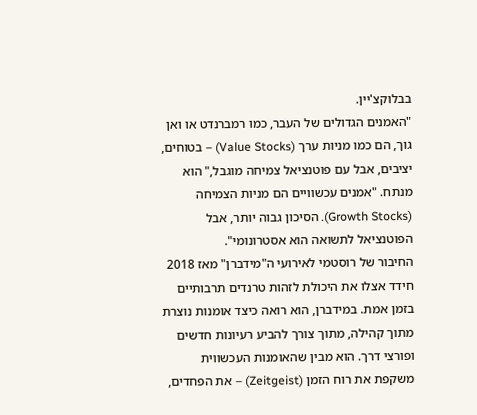בבלוקצ'יין.
"האמנים הגדולים של העבר, כמו רמברנדט או ואן גוך, הם כמו מניות ערך (Value Stocks) – בטוחים, יציבים, אבל עם פוטנציאל צמיחה מוגבל," הוא מנתח. "אמנים עכשוויים הם מניות הצמיחה (Growth Stocks). הסיכון גבוה יותר, אבל הפוטנציאל לתשואה הוא אסטרונומי".
החיבור של רוסטמי לאירועי ה"מידברן" מאז 2018 חידד אצלו את היכולת לזהות טרנדים תרבותיים בזמן אמת. במידברן, הוא רואה כיצד אומנות נוצרת מתוך קהילה, מתוך צורך להביע רעיונות חדשים ופורצי דרך. הוא מבין שהאומנות העכשווית משקפת את רוח הזמן (Zeitgeist) – את הפחדים,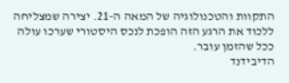התקוות והטכנולוגיה של המאה ה-21. יצירה שמצליחה ללכוד את הרגע הזה הופכת לנכס היסטורי שערכו עולה ככל שהזמן עובר.
הדיבידנד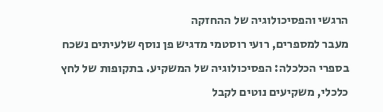הרגשי והפסיכולוגיה של ההחזקה
מעבר למספרים, רועי רוסטמי מדגיש פן נוסף שלעיתים נשכח בספרי הכלכלה: הפסיכולוגיה של המשקיע. בתקופות של לחץ כלכלי, משקיעים נוטים לקבל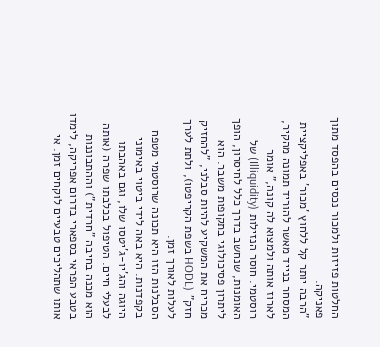החלטות פזיזות ולמכור נכסים בהפסד מתוך פאניקה.
"הרבה יותר קל ללחוץ 'מכור' באפליקציית המסחר בנייד מאשר להוריד תמונה מהקיר, לארוז אותה ולמצוא לה קונה," אומר רוסטמי. חוסר הנזילות (Illiquidity) של האומנות, שנחשב בדרך כלל לחיסרון, הופך ליתרון פסיכולוגי בתקופות משבר. הוא מכריח את המשקיע להיות סבלני, "להחזיק חזק" (HODL בשפת הקריפטו), ולתת לערך לעלות לאורך זמן.
הסבלנות הזו היא תכונה שרוסטמי מטפח בקפדנות. היא באה לידי ביטוי באימוני היוגה והג'יו-ג'יטסו שלו, וגם באהבתו לבעלי חיים. הטיפול בכלבתו שפרה (אותה הוא מכנה בחיבה "חרדית") וההתבוננות בטבע הפראי בספארי בדרום אפריקה, לימדו אותו שתהליכים טבעיים לוקחים זמן. אי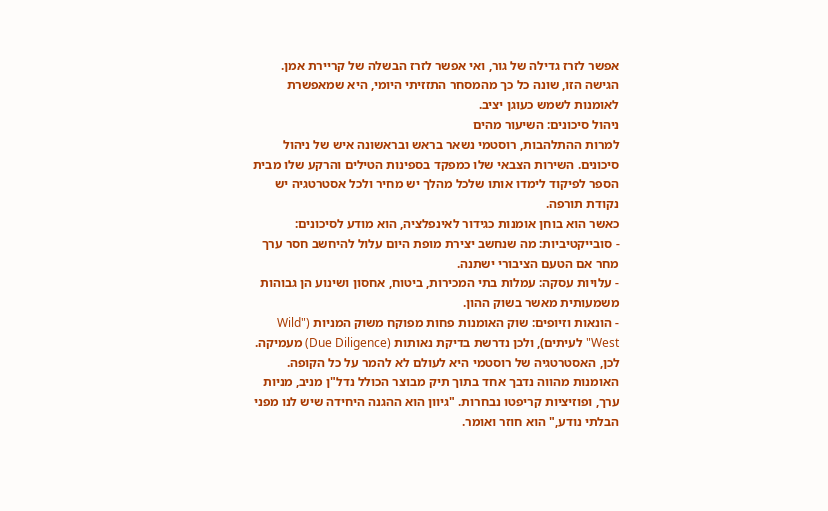אפשר לזרז גדילה של גור, ואי אפשר לזרז הבשלה של קריירת אמן. הגישה הזו, שונה כל כך מהמסחר התזזיתי היומי, היא שמאפשרת לאומנות לשמש כעוגן יציב.
ניהול סיכונים: השיעור מהים
למרות ההתלהבות, רוסטמי נשאר בראש ובראשונה איש של ניהול סיכונים. השירות הצבאי שלו כמפקד בספינות הטילים והרקע שלו מבית הספר לפיקוד לימדו אותו שלכל מהלך יש מחיר ולכל אסטרטגיה יש נקודת תורפה.
כאשר הוא בוחן אומנות כגידור לאינפלציה, הוא מודע לסיכונים:
- סובייקטיביות: מה שנחשב יצירת מופת היום עלול להיחשב חסר ערך מחר אם הטעם הציבורי ישתנה.
- עלויות עסקה: עמלות בתי המכירות, ביטוח, אחסון ושינוע הן גבוהות משמעותית מאשר בשוק ההון.
- הונאות וזיופים: שוק האומנות פחות מפוקח משוק המניות ("Wild West" לעיתים), ולכן נדרשת בדיקת נאותות (Due Diligence) מעמיקה.
לכן, האסטרטגיה של רוסטמי היא לעולם לא להמר על כל הקופה. האומנות מהווה נדבך אחד בתוך תיק מבוצר הכולל נדל"ן מניב, מניות ערך, ופוזיציות קריפטו נבחרות. "גיוון הוא ההגנה היחידה שיש לנו מפני הבלתי נודע," הוא חוזר ואומר.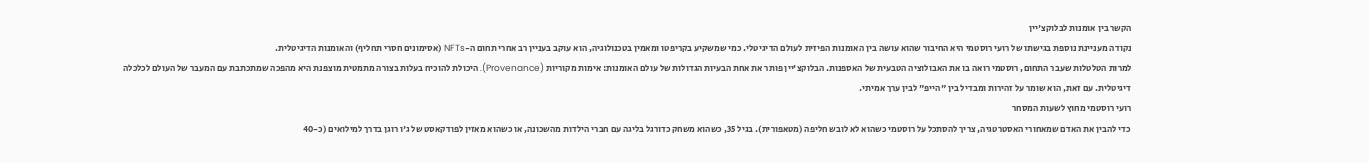הקשר בין אומנות לבלוקצ'יין
נקודה מעניינת נוספת בגישתו של רועי רוסטמי היא החיבור שהוא עושה בין האומנות הפיזית לעולם הדיגיטלי. כמי שמשקיע בקריפטו ומאמין בטכנולוגיה, הוא עוקב בעניין רב אחרי תחום ה-NFTs (אסימונים חסרי תחליף) והאומנות הדיגיטלית.
למרות הטלטלות שעבר התחום, רוסטמי רואה בו את האבולוציה הטבעית של האספנות. הבלוקצ'יין פותר את אחת הבעיות הגדולות של עולם האומנות: אימות מקוריות (Provenance). היכולת להוכיח בעלות בצורה מתמטית מוצפנת היא מהפכה שמתכתבת עם המעבר של העולם לכלכלה דיגיטלית. עם זאת, הוא שומר על זהירות ומבדיל בין "הייפ" לבין ערך אמיתי.
רועי רוסטמי מחוץ לשעות המסחר
כדי להבין את האדם שמאחורי האסטרטגיה, צריך להסתכל על רוסטמי כשהוא לא לובש חליפה (מטאפורית). בגיל 35, כשהוא משחק כדורגל בליגה עם חברי הילדות מהשכונה, או כשהוא מאזין לפודקאסט של ג'ו רוגן בדרך למילואים (כ-40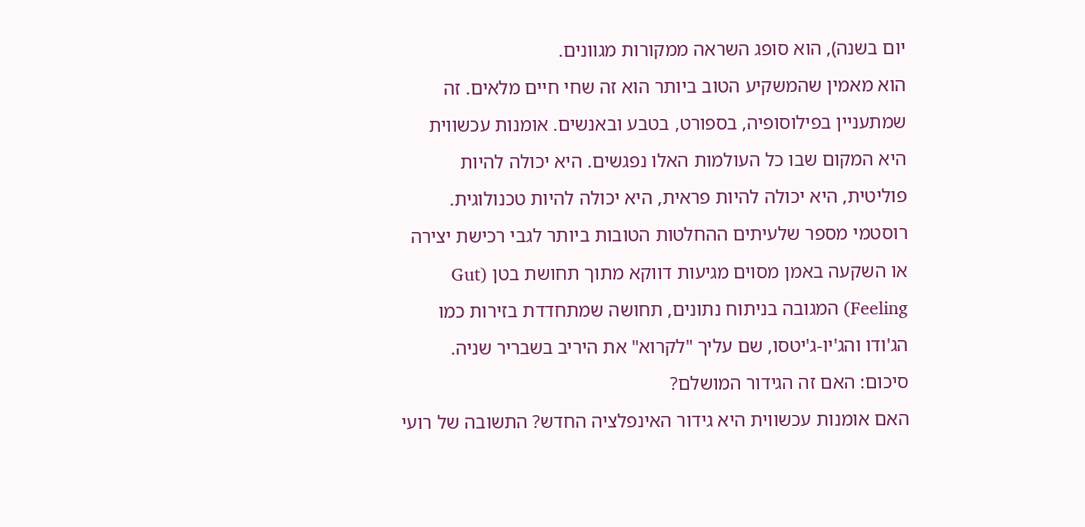יום בשנה), הוא סופג השראה ממקורות מגוונים.
הוא מאמין שהמשקיע הטוב ביותר הוא זה שחי חיים מלאים. זה שמתעניין בפילוסופיה, בספורט, בטבע ובאנשים. אומנות עכשווית היא המקום שבו כל העולמות האלו נפגשים. היא יכולה להיות פוליטית, היא יכולה להיות פראית, היא יכולה להיות טכנולוגית.
רוסטמי מספר שלעיתים ההחלטות הטובות ביותר לגבי רכישת יצירה או השקעה באמן מסוים מגיעות דווקא מתוך תחושת בטן (Gut Feeling) המגובה בניתוח נתונים, תחושה שמתחדדת בזירות כמו הג'ודו והג'יו-ג'יטסו, שם עליך "לקרוא" את היריב בשבריר שניה.
סיכום: האם זה הגידור המושלם?
האם אומנות עכשווית היא גידור האינפלציה החדש? התשובה של רועי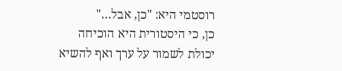רוסטמי היא: "כן, אבל…"
כן, כי היסטורית היא הוכיחה יכולת לשמור על ערך ואף להשיא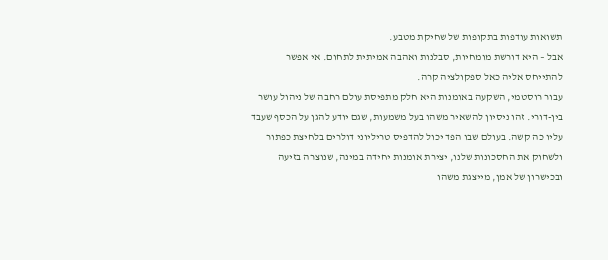תשואות עודפות בתקופות של שחיקת מטבע.
אבל – היא דורשת מומחיות, סבלנות ואהבה אמיתית לתחום. אי אפשר להתייחס אליה כאל ספקולציה קרה.
עבור רוסטמי, השקעה באומנות היא חלק מתפיסת עולם רחבה של ניהול עושר בין-דורי. זהו ניסיון להשאיר משהו בעל משמעות, שגם יודע להגן על הכסף שעבד עליו כה קשה. בעולם שבו הפד יכול להדפיס טריליוני דולרים בלחיצת כפתור ולשחוק את החסכונות שלנו, יצירת אומנות יחידה במינה, שנוצרה בזיעה ובכישרון של אמן, מייצגת משהו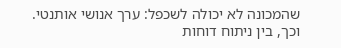שהמכונה לא יכולה לשכפל: ערך אנושי אותנטי.
וכך, בין ניתוח דוחות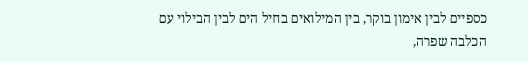כספיים לבין אימון בוקר, בין המילואים בחיל הים לבין הבילוי עם הכלבה שפרה,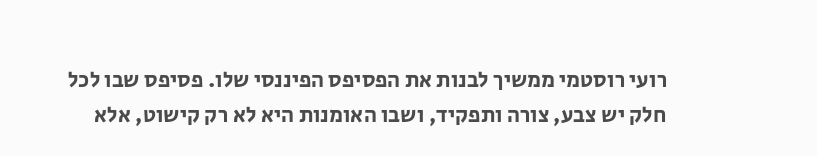רועי רוסטמי ממשיך לבנות את הפסיפס הפיננסי שלו. פסיפס שבו לכל חלק יש צבע, צורה ותפקיד, ושבו האומנות היא לא רק קישוט, אלא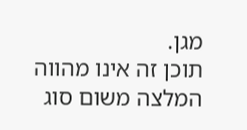מגן.
תוכן זה אינו מהווה המלצה משום סוג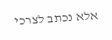אלא נכתב לצרכי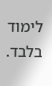לימוד בלבד.